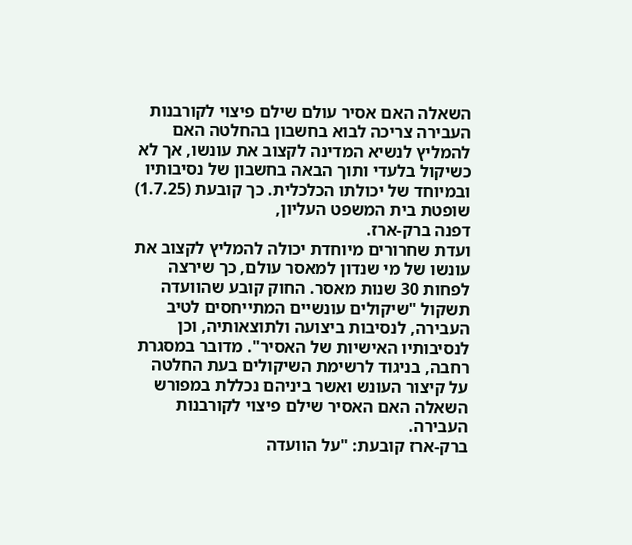השאלה האם אסיר עולם שילם פיצוי לקורבנות העבירה צריכה לבוא בחשבון בהחלטה האם להמליץ לנשיא המדינה לקצוב את עונשו, אך לא כשיקול בלעדי ותוך הבאה בחשבון של נסיבותיו ובמיוחד של יכולתו הכלכלית. כך קובעת (1.7.25) שופטת בית המשפט העליון,
דפנה ברק-ארז.
ועדת שחרורים מיוחדת יכולה להמליץ לקצוב את עונשו של מי שנדון למאסר עולם, כך שירצה לפחות 30 שנות מאסר. החוק קובע שהוועדה תשקול "שיקולים עונשיים המתייחסים לטיב העבירה, לנסיבות ביצועה ולתוצאותיה, וכן לנסיבותיו האישיות של האסיר". מדובר במסגרת רחבה, בניגוד לרשימת השיקולים בעת החלטה על קיצור העונש ואשר ביניהם נכללת במפורש השאלה האם האסיר שילם פיצוי לקורבנות העבירה.
ברק-ארז קובעת: "על הוועדה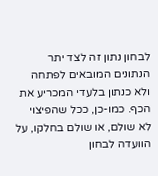לבחון נתון זה לצד יתר הנתונים המובאים לפתחה ולא כנתון בלעדי המכריע את הכף. כמו-כן, ככל שהפיצוי לא שולם, או שולם בחלקו, על הוועדה לבחון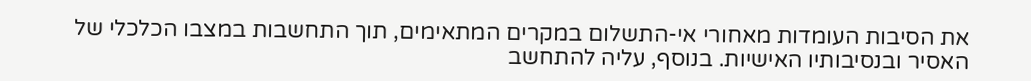את הסיבות העומדות מאחורי אי-התשלום במקרים המתאימים, תוך התחשבות במצבו הכלכלי של האסיר ובנסיבותיו האישיות. בנוסף, עליה להתחשב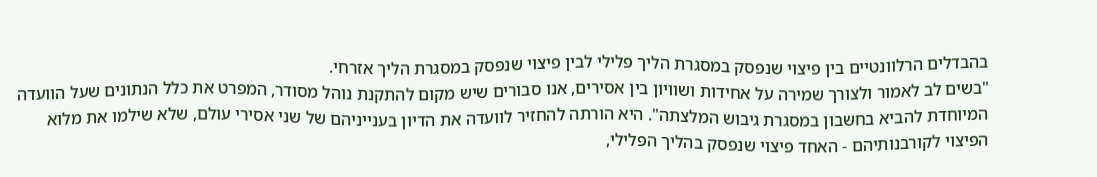בהבדלים הרלוונטיים בין פיצוי שנפסק במסגרת הליך פלילי לבין פיצוי שנפסק במסגרת הליך אזרחי.
"בשים לב לאמור ולצורך שמירה על אחידות ושוויון בין אסירים, אנו סבורים שיש מקום להתקנת נוהל מסודר, המפרט את כלל הנתונים שעל הוועדה המיוחדת להביא בחשבון במסגרת גיבוש המלצתה". היא הורתה להחזיר לוועדה את הדיון בענייניהם של שני אסירי עולם, שלא שילמו את מלוא הפיצוי לקורבנותיהם - האחד פיצוי שנפסק בהליך הפלילי,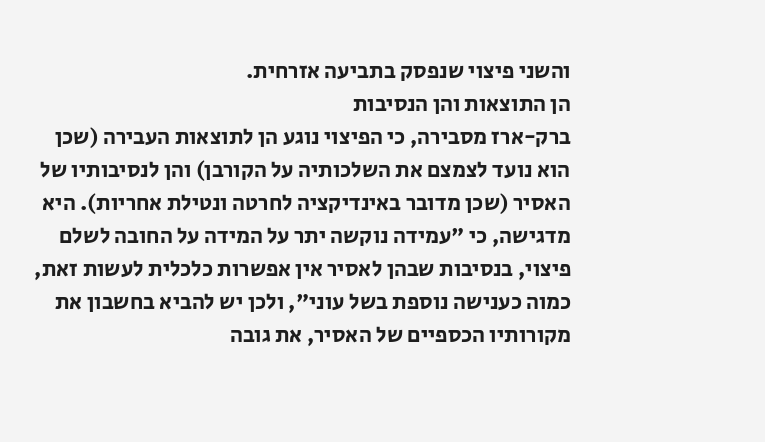והשני פיצוי שנפסק בתביעה אזרחית.
הן התוצאות והן הנסיבות
ברק-ארז מסבירה, כי הפיצוי נוגע הן לתוצאות העבירה (שכן הוא נועד לצמצם את השלכותיה על הקורבן) והן לנסיבותיו של האסיר (שכן מדובר באינדיקציה לחרטה ונטילת אחריות). היא מדגישה, כי "עמידה נוקשה יתר על המידה על החובה לשלם פיצוי, בנסיבות שבהן לאסיר אין אפשרות כלכלית לעשות זאת, כמוה כענישה נוספת בשל עוני", ולכן יש להביא בחשבון את מקורותיו הכספיים של האסיר, את גובה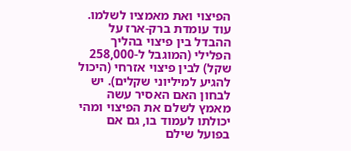הפיצוי ואת מאמציו לשלמו.
עוד עומדת ברק-ארז על ההבדל בין פיצוי בהליך הפלילי (המוגבל ל-258,000 שקל) לבין פיצוי אזרחי (היכול להגיע למיליוני שקלים). יש לבחון האם האסיר עשה מאמץ לשלם את הפיצוי ומהי יכולתו לעמוד בו, גם אם בפועל שילם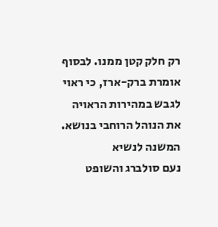רק חלק קטן ממנו. לבסוף אומרת ברק-ארז, כי ראוי לגבש במהירות הראויה את הנוהל הרוחבי בנושא.
המשנה לנשיא
נעם סולברג והשופט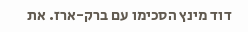דוד מינץ הסכימו עם ברק-ארז. את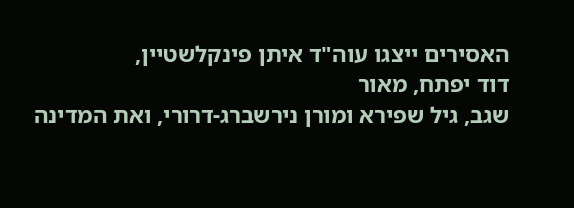האסירים ייצגו עוה"ד איתן פינקלשטיין,
דוד יפתח, מאור
שגב, גיל שפירא ומורן נירשברג-דרורי, ואת המדינה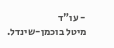- עו"ד
מיטל בוכמן-שינדל.